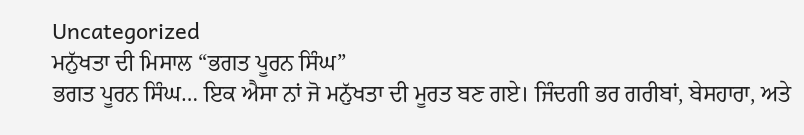Uncategorized
ਮਨੁੱਖਤਾ ਦੀ ਮਿਸਾਲ “ਭਗਤ ਪੂਰਨ ਸਿੰਘ”
ਭਗਤ ਪੂਰਨ ਸਿੰਘ… ਇਕ ਐਸਾ ਨਾਂ ਜੋ ਮਨੁੱਖਤਾ ਦੀ ਮੂਰਤ ਬਣ ਗਏ। ਜਿੰਦਗੀ ਭਰ ਗਰੀਬਾਂ, ਬੇਸਹਾਰਾ, ਅਤੇ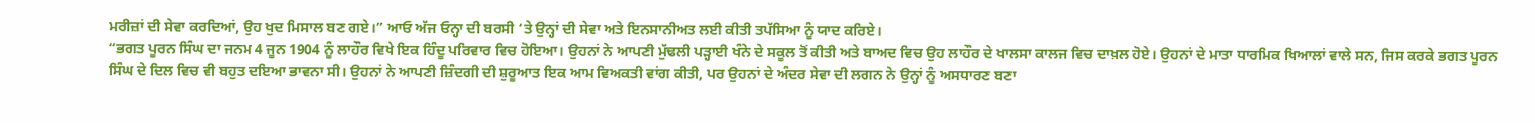ਮਰੀਜ਼ਾਂ ਦੀ ਸੇਵਾ ਕਰਦਿਆਂ, ਉਹ ਖੁਦ ਮਿਸਾਲ ਬਣ ਗਏ।” ਆਓ ਅੱਜ ਓਨ੍ਹਾ ਦੀ ਬਰਸੀ ‘ਤੇ ਉਨ੍ਹਾਂ ਦੀ ਸੇਵਾ ਅਤੇ ਇਨਸਾਨੀਅਤ ਲਈ ਕੀਤੀ ਤਪੱਸਿਆ ਨੂੰ ਯਾਦ ਕਰਿਏ।
“ਭਗਤ ਪੂਰਨ ਸਿੰਘ ਦਾ ਜਨਮ 4 ਜੂਨ 1904 ਨੂੰ ਲਾਹੌਰ ਵਿਖੇ ਇਕ ਹਿੰਦੂ ਪਰਿਵਾਰ ਵਿਚ ਹੋਇਆ। ਉਹਨਾਂ ਨੇ ਆਪਣੀ ਮੁੱਢਲੀ ਪੜ੍ਹਾਈ ਖੰਨੇ ਦੇ ਸਕੂਲ ਤੋਂ ਕੀਤੀ ਅਤੇ ਬਾਅਦ ਵਿਚ ਉਹ ਲਾਹੌਰ ਦੇ ਖਾਲਸਾ ਕਾਲਜ ਵਿਚ ਦਾਖ਼ਲ ਹੋਏ। ਉਹਨਾਂ ਦੇ ਮਾਤਾ ਧਾਰਮਿਕ ਖਿਆਲਾਂ ਵਾਲੇ ਸਨ, ਜਿਸ ਕਰਕੇ ਭਗਤ ਪੂਰਨ ਸਿੰਘ ਦੇ ਦਿਲ ਵਿਚ ਵੀ ਬਹੁਤ ਦਇਆ ਭਾਵਨਾ ਸੀ। ਉਹਨਾਂ ਨੇ ਆਪਣੀ ਜ਼ਿੰਦਗੀ ਦੀ ਸ਼ੁਰੂਆਤ ਇਕ ਆਮ ਵਿਅਕਤੀ ਵਾਂਗ ਕੀਤੀ, ਪਰ ਉਹਨਾਂ ਦੇ ਅੰਦਰ ਸੇਵਾ ਦੀ ਲਗਨ ਨੇ ਉਨ੍ਹਾਂ ਨੂੰ ਅਸਧਾਰਣ ਬਣਾ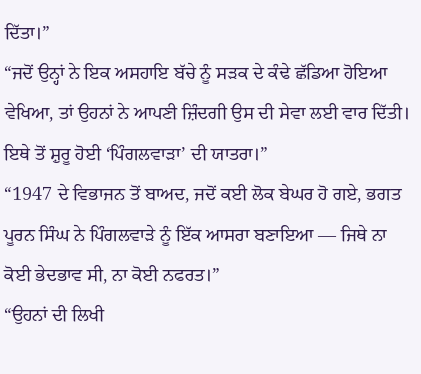ਦਿੱਤਾ।”
“ਜਦੋਂ ਉਨ੍ਹਾਂ ਨੇ ਇਕ ਅਸਹਾਇ ਬੱਚੇ ਨੂੰ ਸੜਕ ਦੇ ਕੰਢੇ ਛੱਡਿਆ ਹੋਇਆ ਵੇਖਿਆ, ਤਾਂ ਉਹਨਾਂ ਨੇ ਆਪਣੀ ਜ਼ਿੰਦਗੀ ਉਸ ਦੀ ਸੇਵਾ ਲਈ ਵਾਰ ਦਿੱਤੀ। ਇਥੇ ਤੋਂ ਸ਼ੁਰੂ ਹੋਈ ‘ਪਿੰਗਲਵਾੜਾ’ ਦੀ ਯਾਤਰਾ।”
“1947 ਦੇ ਵਿਭਾਜਨ ਤੋਂ ਬਾਅਦ, ਜਦੋਂ ਕਈ ਲੋਕ ਬੇਘਰ ਹੋ ਗਏ, ਭਗਤ ਪੂਰਨ ਸਿੰਘ ਨੇ ਪਿੰਗਲਵਾੜੇ ਨੂੰ ਇੱਕ ਆਸਰਾ ਬਣਾਇਆ — ਜਿਥੇ ਨਾ ਕੋਈ ਭੇਦਭਾਵ ਸੀ, ਨਾ ਕੋਈ ਨਫਰਤ।”
“ਉਹਨਾਂ ਦੀ ਲਿਖੀ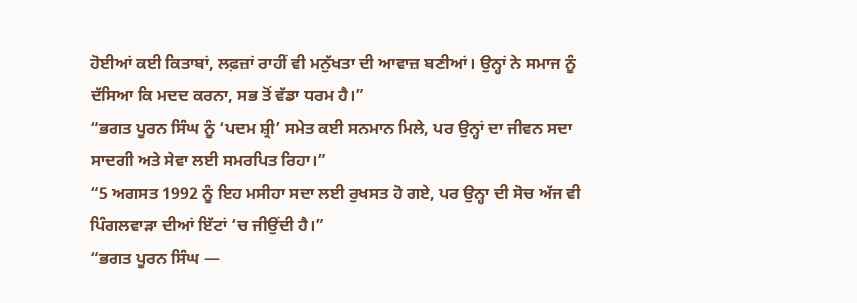ਹੋਈਆਂ ਕਈ ਕਿਤਾਬਾਂ, ਲਫ਼ਜ਼ਾਂ ਰਾਹੀਂ ਵੀ ਮਨੁੱਖਤਾ ਦੀ ਆਵਾਜ਼ ਬਣੀਆਂ। ਉਨ੍ਹਾਂ ਨੇ ਸਮਾਜ ਨੂੰ ਦੱਸਿਆ ਕਿ ਮਦਦ ਕਰਨਾ, ਸਭ ਤੋਂ ਵੱਡਾ ਧਰਮ ਹੈ।”
“ਭਗਤ ਪੂਰਨ ਸਿੰਘ ਨੂੰ ‘ਪਦਮ ਸ਼੍ਰੀ’ ਸਮੇਤ ਕਈ ਸਨਮਾਨ ਮਿਲੇ, ਪਰ ਉਨ੍ਹਾਂ ਦਾ ਜੀਵਨ ਸਦਾ ਸਾਦਗੀ ਅਤੇ ਸੇਵਾ ਲਈ ਸਮਰਪਿਤ ਰਿਹਾ।”
“5 ਅਗਸਤ 1992 ਨੂੰ ਇਹ ਮਸੀਹਾ ਸਦਾ ਲਈ ਰੁਖਸਤ ਹੋ ਗਏ, ਪਰ ਉਨ੍ਹਾ ਦੀ ਸੋਚ ਅੱਜ ਵੀ ਪਿੰਗਲਵਾੜਾ ਦੀਆਂ ਇੱਟਾਂ ‘ਚ ਜੀਉਂਦੀ ਹੈ।”
“ਭਗਤ ਪੂਰਨ ਸਿੰਘ —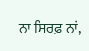ਨਾ ਸਿਰਫ਼ ਨਾਂ,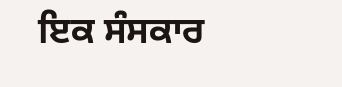ਇਕ ਸੰਸਕਾਰ